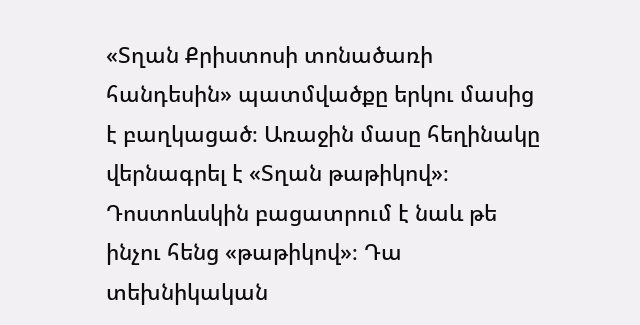«Տղան Քրիստոսի տոնածառի հանդեսին» պատմվածքը երկու մասից է բաղկացած։ Առաջին մասը հեղինակը վերնագրել է «Տղան թաթիկով»։ Դոստոևսկին բացատրում է նաև թե ինչու հենց «թաթիկով»։ Դա տեխնիկական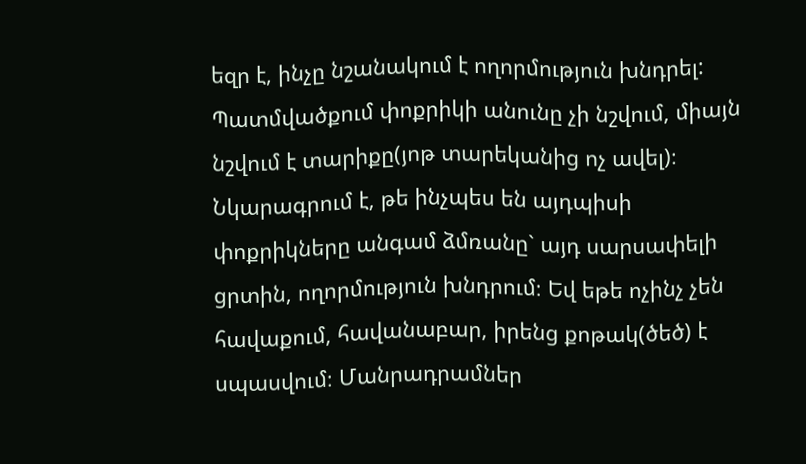եզր է, ինչը նշանակում է ողորմություն խնդրել:
Պատմվածքում փոքրիկի անունը չի նշվում, միայն նշվում է տարիքը(յոթ տարեկանից ոչ ավել)։ Նկարագրում է, թե ինչպես են այդպիսի փոքրիկները անգամ ձմռանը` այդ սարսափելի ցրտին, ողորմություն խնդրում։ Եվ եթե ոչինչ չեն հավաքում, հավանաբար, իրենց քոթակ(ծեծ) է սպասվում։ Մանրադրամներ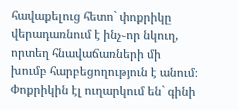հավաքելուց հետո` փոքրիկը վերադառնում է ինչ֊որ նկուղ, որտեղ հնավաճառների մի խումբ հարբեցողություն է անում։ Փոքրիկին էլ ուղարկում են` գինի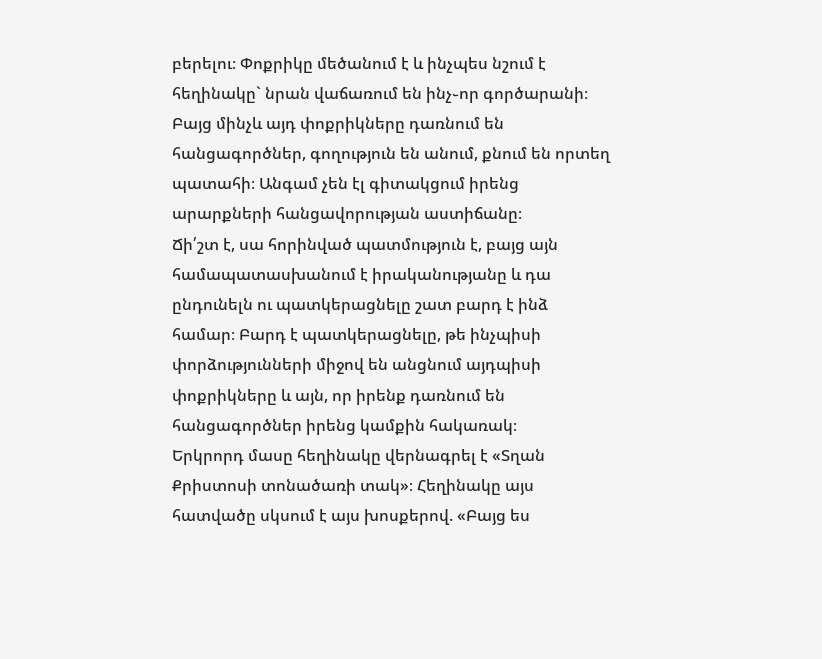բերելու։ Փոքրիկը մեծանում է և ինչպես նշում է հեղինակը` նրան վաճառում են ինչ֊որ գործարանի։ Բայց մինչև այդ փոքրիկները դառնում են հանցագործներ, գողություն են անում, քնում են որտեղ պատահի։ Անգամ չեն էլ գիտակցում իրենց արարքների հանցավորության աստիճանը։
Ճի՛շտ է, սա հորինված պատմություն է, բայց այն համապատասխանում է իրականությանը և դա ընդունելն ու պատկերացնելը շատ բարդ է ինձ համար։ Բարդ է պատկերացնելը, թե ինչպիսի փորձությունների միջով են անցնում այդպիսի փոքրիկները և այն, որ իրենք դառնում են հանցագործներ իրենց կամքին հակառակ։
Երկրորդ մասը հեղինակը վերնագրել է «Տղան Քրիստոսի տոնածառի տակ»։ Հեղինակը այս հատվածը սկսում է այս խոսքերով. «Բայց ես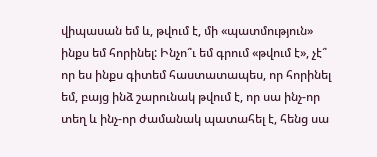վիպասան եմ և, թվում է, մի «պատմություն» ինքս եմ հորինել: Ինչո՞ւ եմ գրում «թվում է», չէ՞ որ ես ինքս գիտեմ հաստատապես, որ հորինել եմ, բայց ինձ շարունակ թվում է, որ սա ինչ-որ տեղ և ինչ-որ ժամանակ պատահել է, հենց սա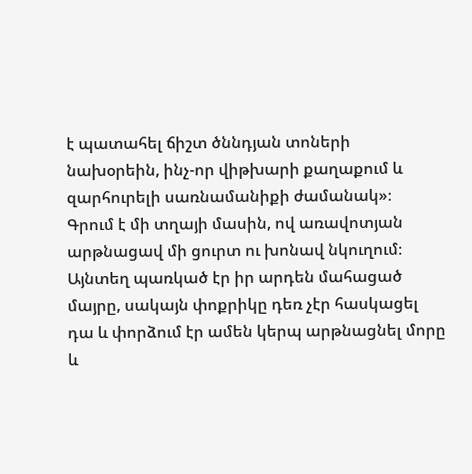է պատահել ճիշտ ծննդյան տոների նախօրեին, ինչ-որ վիթխարի քաղաքում և զարհուրելի սառնամանիքի ժամանակ»։
Գրում է մի տղայի մասին, ով առավոտյան արթնացավ մի ցուրտ ու խոնավ նկուղում։ Այնտեղ պառկած էր իր արդեն մահացած մայրը, սակայն փոքրիկը դեռ չէր հասկացել դա և փորձում էր ամեն կերպ արթնացնել մորը և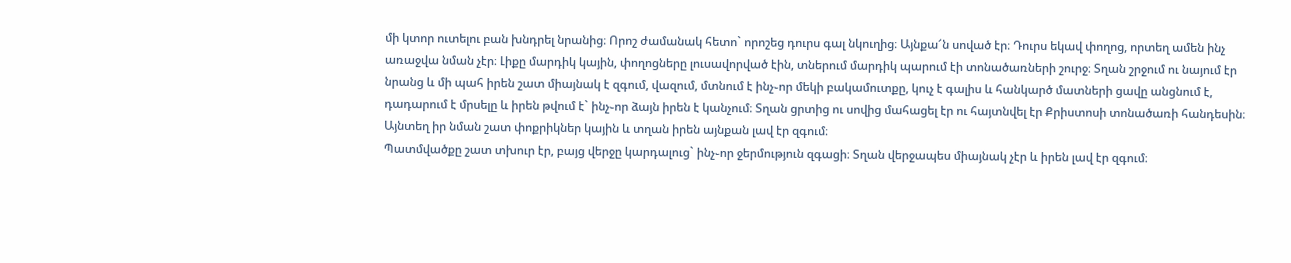մի կտոր ուտելու բան խնդրել նրանից։ Որոշ ժամանակ հետո` որոշեց դուրս գալ նկուղից։ Այնքա՜ն սոված էր։ Դուրս եկավ փողոց, որտեղ ամեն ինչ առաջվա նման չէր։ Լիքը մարդիկ կային, փողոցները լուսավորված էին, տներում մարդիկ պարում էի տոնածառների շուրջ։ Տղան շրջում ու նայում էր նրանց և մի պահ իրեն շատ միայնակ է զգում, վազում, մտնում է ինչ֊որ մեկի բակամուտքը, կուչ է գալիս և հանկարծ մատների ցավը անցնում է, դադարում է մրսելը և իրեն թվում է` ինչ֊որ ձայն իրեն է կանչում։ Տղան ցրտից ու սովից մահացել էր ու հայտնվել էր Քրիստոսի տոնածառի հանդեսին։ Այնտեղ իր նման շատ փոքրիկներ կային և տղան իրեն այնքան լավ էր զգում։
Պատմվածքը շատ տխուր էր, բայց վերջը կարդալուց` ինչ֊որ ջերմություն զգացի։ Տղան վերջապես միայնակ չէր և իրեն լավ էր զգում։